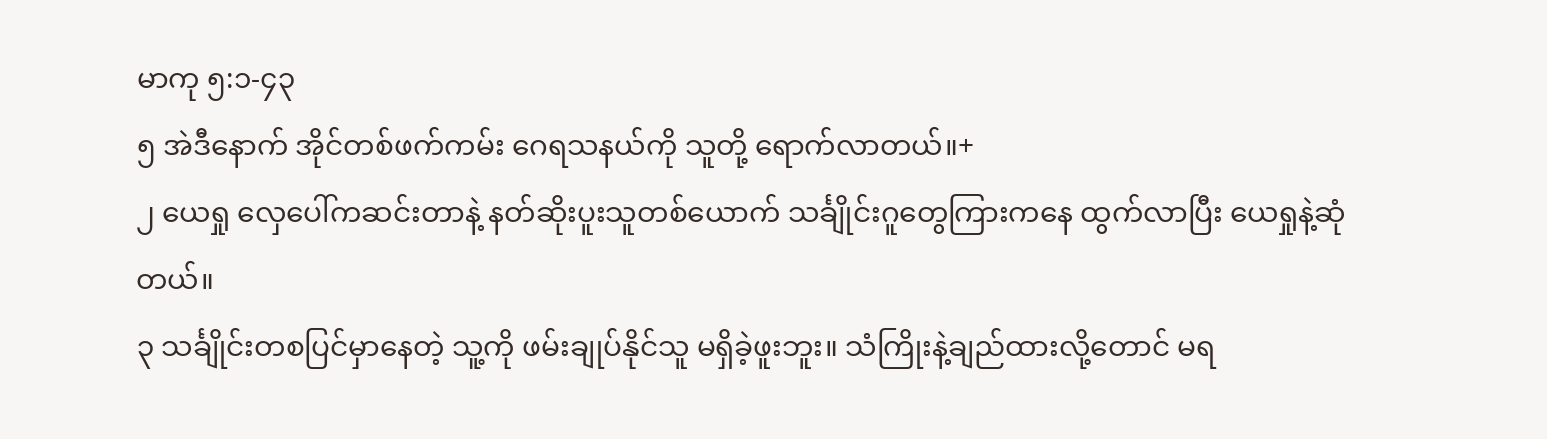မာကု ၅:၁-၄၃
၅ အဲဒီနောက် အိုင်တစ်ဖက်ကမ်း ဂေရသနယ်ကို သူတို့ ရောက်လာတယ်။+
၂ ယေရှု လှေပေါ်ကဆင်းတာနဲ့ နတ်ဆိုးပူးသူတစ်ယောက် သင်္ချိုင်းဂူတွေကြားကနေ ထွက်လာပြီး ယေရှုနဲ့ဆုံတယ်။
၃ သင်္ချိုင်းတစပြင်မှာနေတဲ့ သူ့ကို ဖမ်းချုပ်နိုင်သူ မရှိခဲ့ဖူးဘူး။ သံကြိုးနဲ့ချည်ထားလို့တောင် မရ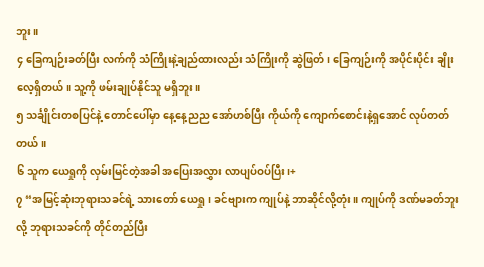ဘူး။
၄ ခြေကျဉ်းခတ်ပြီး လက်ကို သံကြိုးနဲ့ချည်ထားလည်း သံကြိုးကို ဆွဲဖြတ်၊ ခြေကျဉ်းကို အပိုင်းပိုင်း ချိုးလေ့ရှိတယ်။ သူ့ကို ဖမ်းချုပ်နိုင်သူ မရှိဘူး။
၅ သင်္ချိုင်းတစပြင်နဲ့ တောင်ပေါ်မှာ နေ့နေ့ညည အော်ဟစ်ပြီး ကိုယ်ကို ကျောက်စောင်းနဲ့ရှအောင် လုပ်တတ်တယ်။
၆ သူက ယေရှုကို လှမ်းမြင်တဲ့အခါ အပြေးအလွှား လာပျပ်ဝပ်ပြီး၊+
၇ “အမြင့်ဆုံးဘုရားသခင်ရဲ့ သားတော် ယေရှု၊ ခင်ဗျားက ကျုပ်နဲ့ ဘာဆိုင်လို့တုံး။ ကျုပ်ကို ဒဏ်မခတ်ဘူးလို့ ဘုရားသခင်ကို တိုင်တည်ပြီး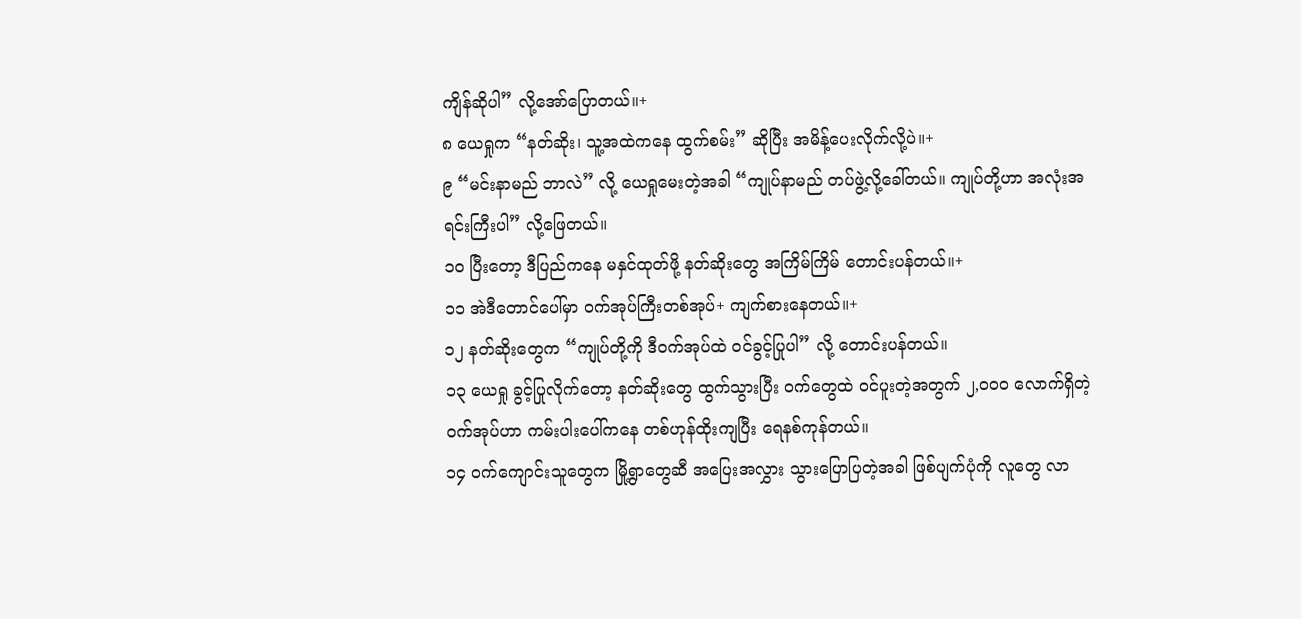ကျိန်ဆိုပါ” လို့အော်ပြောတယ်။+
၈ ယေရှုက “နတ်ဆိုး၊ သူ့အထဲကနေ ထွက်စမ်း” ဆိုပြီး အမိန့်ပေးလိုက်လို့ပဲ။+
၉ “မင်းနာမည် ဘာလဲ” လို့ ယေရှုမေးတဲ့အခါ “ကျုပ်နာမည် တပ်ဖွဲ့လို့ခေါ်တယ်။ ကျုပ်တို့ဟာ အလုံးအရင်းကြီးပါ” လို့ဖြေတယ်။
၁၀ ပြီးတော့ ဒီပြည်ကနေ မနှင်ထုတ်ဖို့ နတ်ဆိုးတွေ အကြိမ်ကြိမ် တောင်းပန်တယ်။+
၁၁ အဲဒီတောင်ပေါ်မှာ ဝက်အုပ်ကြီးတစ်အုပ်+ ကျက်စားနေတယ်။+
၁၂ နတ်ဆိုးတွေက “ကျုပ်တို့ကို ဒီဝက်အုပ်ထဲ ဝင်ခွင့်ပြုပါ” လို့ တောင်းပန်တယ်။
၁၃ ယေရှု ခွင့်ပြုလိုက်တော့ နတ်ဆိုးတွေ ထွက်သွားပြီး ဝက်တွေထဲ ဝင်ပူးတဲ့အတွက် ၂,၀၀၀ လောက်ရှိတဲ့ ဝက်အုပ်ဟာ ကမ်းပါးပေါ်ကနေ တစ်ဟုန်ထိုးကျပြီး ရေနစ်ကုန်တယ်။
၁၄ ဝက်ကျောင်းသူတွေက မြို့ရွာတွေဆီ အပြေးအလွှား သွားပြောပြတဲ့အခါ ဖြစ်ပျက်ပုံကို လူတွေ လာ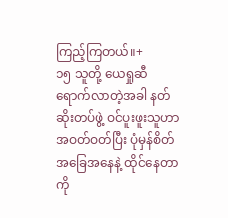ကြည့်ကြတယ်။+
၁၅ သူတို့ ယေရှုဆီ ရောက်လာတဲ့အခါ နတ်ဆိုးတပ်ဖွဲ့ ဝင်ပူးဖူးသူဟာ အဝတ်ဝတ်ပြီး ပုံမှန်စိတ်အခြေအနေနဲ့ ထိုင်နေတာကို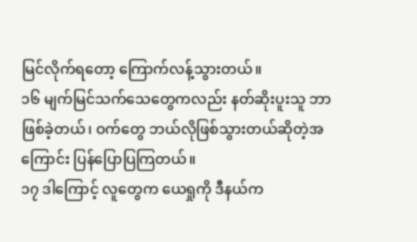မြင်လိုက်ရတော့ ကြောက်လန့်သွားတယ်။
၁၆ မျက်မြင်သက်သေတွေကလည်း နတ်ဆိုးပူးသူ ဘာဖြစ်ခဲ့တယ်၊ ဝက်တွေ ဘယ်လိုဖြစ်သွားတယ်ဆိုတဲ့အကြောင်း ပြန်ပြောပြကြတယ်။
၁၇ ဒါကြောင့် လူတွေက ယေရှုကို ဒီနယ်က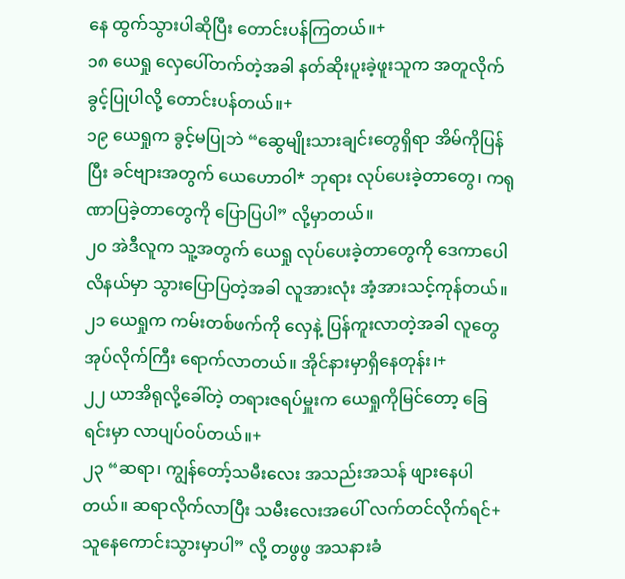နေ ထွက်သွားပါဆိုပြီး တောင်းပန်ကြတယ်။+
၁၈ ယေရှု လှေပေါ်တက်တဲ့အခါ နတ်ဆိုးပူးခဲ့ဖူးသူက အတူလိုက်ခွင့်ပြုပါလို့ တောင်းပန်တယ်။+
၁၉ ယေရှုက ခွင့်မပြုဘဲ “ဆွေမျိုးသားချင်းတွေရှိရာ အိမ်ကိုပြန်ပြီး ခင်ဗျားအတွက် ယေဟောဝါ* ဘုရား လုပ်ပေးခဲ့တာတွေ၊ ကရုဏာပြခဲ့တာတွေကို ပြောပြပါ” လို့မှာတယ်။
၂၀ အဲဒီလူက သူ့အတွက် ယေရှု လုပ်ပေးခဲ့တာတွေကို ဒေကာပေါလိနယ်မှာ သွားပြောပြတဲ့အခါ လူအားလုံး အံ့အားသင့်ကုန်တယ်။
၂၁ ယေရှုက ကမ်းတစ်ဖက်ကို လှေနဲ့ ပြန်ကူးလာတဲ့အခါ လူတွေ အုပ်လိုက်ကြီး ရောက်လာတယ်။ အိုင်နားမှာရှိနေတုန်း၊+
၂၂ ယာအိရုလို့ခေါ်တဲ့ တရားဇရပ်မှူးက ယေရှုကိုမြင်တော့ ခြေရင်းမှာ လာပျပ်ဝပ်တယ်။+
၂၃ “ဆရာ၊ ကျွန်တော့်သမီးလေး အသည်းအသန် ဖျားနေပါတယ်။ ဆရာလိုက်လာပြီး သမီးလေးအပေါ် လက်တင်လိုက်ရင်+ သူနေကောင်းသွားမှာပါ” လို့ တဖွဖွ အသနားခံ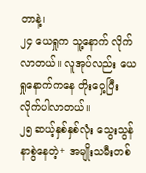တာနဲ့၊
၂၄ ယေရှုက သူ့နောက် လိုက်လာတယ်။ လူအုပ်လည်း ယေရှုနောက်ကနေ တိုးဝှေ့ပြီး လိုက်ပါလာတယ်။
၂၅ ဆယ့်နှစ်နှစ်လုံး သွေးသွန်နာစွဲနေတဲ့+ အမျိုးသမီးတစ်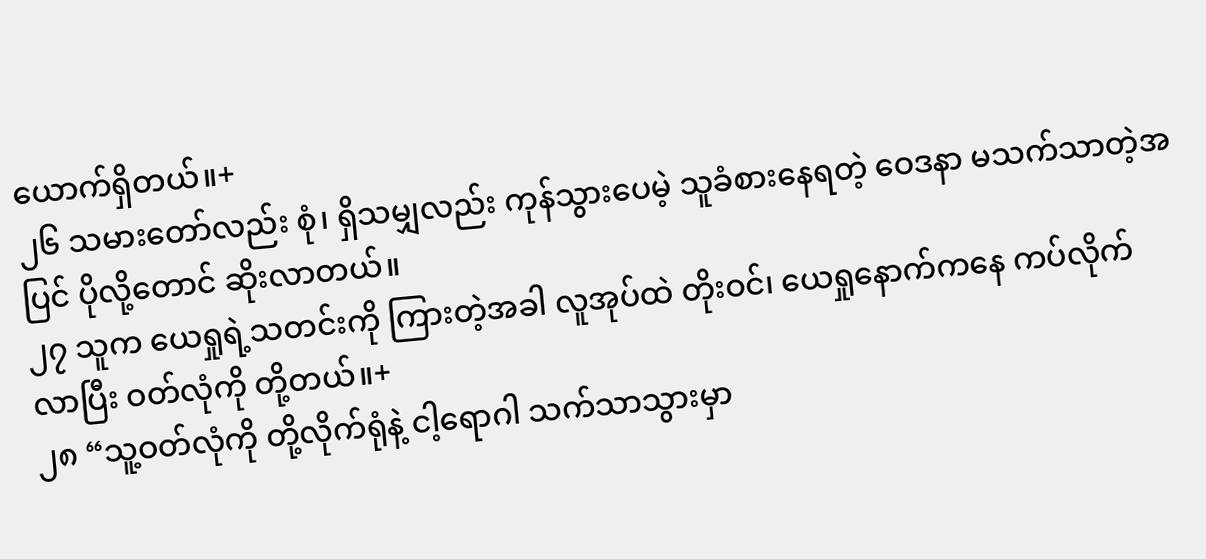ယောက်ရှိတယ်။+
၂၆ သမားတော်လည်း စုံ၊ ရှိသမျှလည်း ကုန်သွားပေမဲ့ သူခံစားနေရတဲ့ ဝေဒနာ မသက်သာတဲ့အပြင် ပိုလို့တောင် ဆိုးလာတယ်။
၂၇ သူက ယေရှုရဲ့သတင်းကို ကြားတဲ့အခါ လူအုပ်ထဲ တိုးဝင်၊ ယေရှုနောက်ကနေ ကပ်လိုက်လာပြီး ဝတ်လုံကို တို့တယ်။+
၂၈ “သူ့ဝတ်လုံကို တို့လိုက်ရုံနဲ့ ငါ့ရောဂါ သက်သာသွားမှာ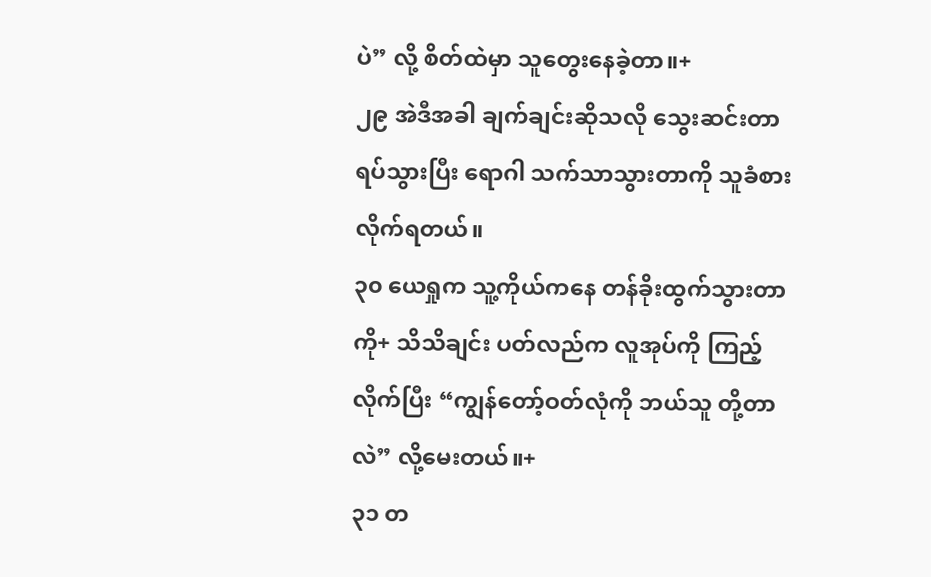ပဲ” လို့ စိတ်ထဲမှာ သူတွေးနေခဲ့တာ။+
၂၉ အဲဒီအခါ ချက်ချင်းဆိုသလို သွေးဆင်းတာ ရပ်သွားပြီး ရောဂါ သက်သာသွားတာကို သူခံစားလိုက်ရတယ်။
၃၀ ယေရှုက သူ့ကိုယ်ကနေ တန်ခိုးထွက်သွားတာကို+ သိသိချင်း ပတ်လည်က လူအုပ်ကို ကြည့်လိုက်ပြီး “ကျွန်တော့်ဝတ်လုံကို ဘယ်သူ တို့တာလဲ” လို့မေးတယ်။+
၃၁ တ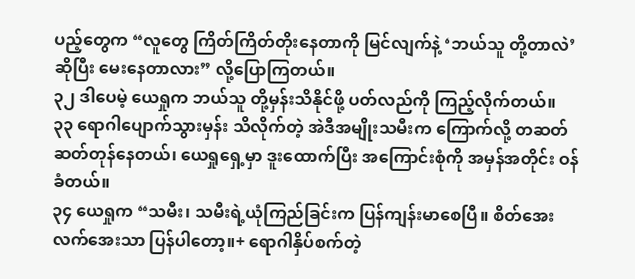ပည့်တွေက “လူတွေ ကြိတ်ကြိတ်တိုးနေတာကို မြင်လျက်နဲ့ ‘ဘယ်သူ တို့တာလဲ’ ဆိုပြီး မေးနေတာလား” လို့ပြောကြတယ်။
၃၂ ဒါပေမဲ့ ယေရှုက ဘယ်သူ တို့မှန်းသိနိုင်ဖို့ ပတ်လည်ကို ကြည့်လိုက်တယ်။
၃၃ ရောဂါပျောက်သွားမှန်း သိလိုက်တဲ့ အဲဒီအမျိုးသမီးက ကြောက်လို့ တဆတ်ဆတ်တုန်နေတယ်၊ ယေရှုရှေ့မှာ ဒူးထောက်ပြီး အကြောင်းစုံကို အမှန်အတိုင်း ဝန်ခံတယ်။
၃၄ ယေရှုက “သမီး၊ သမီးရဲ့ယုံကြည်ခြင်းက ပြန်ကျန်းမာစေပြီ။ စိတ်အေးလက်အေးသာ ပြန်ပါတော့။+ ရောဂါနှိပ်စက်တဲ့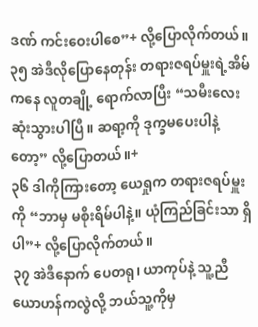ဒဏ် ကင်းဝေးပါစေ”+ လို့ပြောလိုက်တယ်။
၃၅ အဲဒီလိုပြောနေတုန်း တရားဇရပ်မှူးရဲ့အိမ်ကနေ လူတချို့ ရောက်လာပြီး “သမီးလေး ဆုံးသွားပါပြီ။ ဆရာ့ကို ဒုက္ခမပေးပါနဲ့တော့” လို့ပြောတယ်။+
၃၆ ဒါကိုကြားတော့ ယေရှုက တရားဇရပ်မှူးကို “ဘာမှ မစိုးရိမ်ပါနဲ့။ ယုံကြည်ခြင်းသာ ရှိပါ”+ လို့ပြောလိုက်တယ်။
၃၇ အဲဒီနောက် ပေတရု၊ ယာကုပ်နဲ့ သူ့ညီ ယောဟန်ကလွဲလို့ ဘယ်သူ့ကိုမှ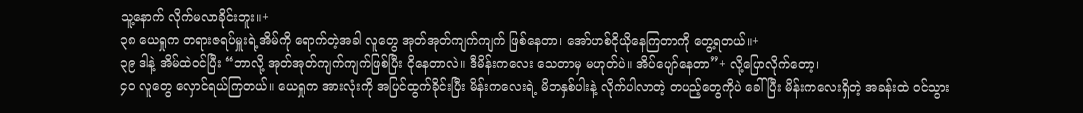သူ့နောက် လိုက်မလာခိုင်းဘူး။+
၃၈ ယေရှုက တရားဇရပ်မှူးရဲ့အိမ်ကို ရောက်တဲ့အခါ လူတွေ အုတ်အုတ်ကျက်ကျက် ဖြစ်နေတာ၊ အော်ဟစ်ငိုယိုနေကြတာကို တွေ့ရတယ်။+
၃၉ ဒါနဲ့ အိမ်ထဲဝင်ပြီး “ဘာလို့ အုတ်အုတ်ကျက်ကျက်ဖြစ်ပြီး ငိုနေတာလဲ။ ဒီမိန်းကလေး သေတာမှ မဟုတ်ပဲ။ အိပ်ပျော်နေတာ”+ လို့ပြောလိုက်တော့၊
၄၀ လူတွေ လှောင်ရယ်ကြတယ်။ ယေရှုက အားလုံးကို အပြင်ထွက်ခိုင်းပြီး မိန်းကလေးရဲ့ မိဘနှစ်ပါးနဲ့ လိုက်ပါလာတဲ့ တပည့်တွေကိုပဲ ခေါ်ပြီး မိန်းကလေးရှိတဲ့ အခန်းထဲ ဝင်သွား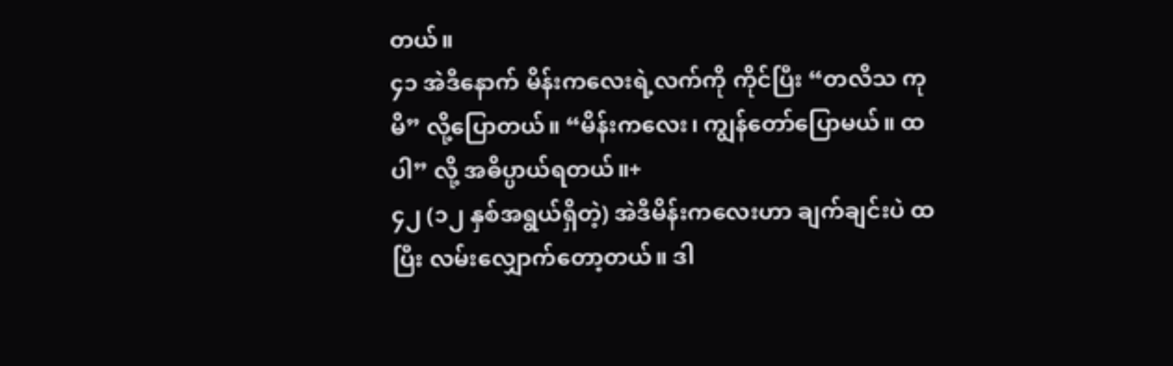တယ်။
၄၁ အဲဒီနောက် မိန်းကလေးရဲ့လက်ကို ကိုင်ပြီး “တလိသ ကုမိ” လို့ပြောတယ်။ “မိန်းကလေး၊ ကျွန်တော်ပြောမယ်။ ထပါ” လို့ အဓိပ္ပာယ်ရတယ်။+
၄၂ (၁၂ နှစ်အရွယ်ရှိတဲ့) အဲဒီမိန်းကလေးဟာ ချက်ချင်းပဲ ထပြီး လမ်းလျှောက်တော့တယ်။ ဒါ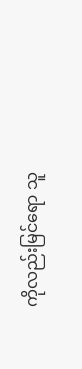ကိုလည်းမြင်ရော သူ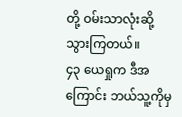တို့ ဝမ်းသာလုံးဆို့သွားကြတယ်။
၄၃ ယေရှုက ဒီအကြောင်း ဘယ်သူ့ကိုမှ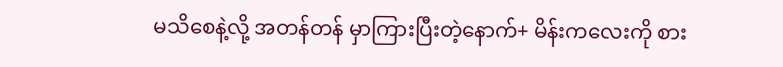မသိစေနဲ့လို့ အတန်တန် မှာကြားပြီးတဲ့နောက်+ မိန်းကလေးကို စား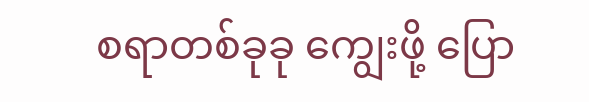စရာတစ်ခုခု ကျွေးဖို့ ပြော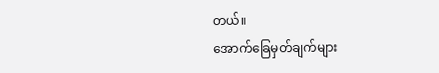တယ်။
အောက်ခြေမှတ်ချက်များ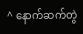^ နောက်ဆက်တွဲ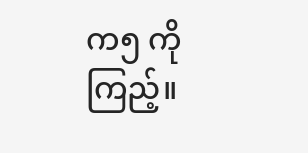က၅ ကိုကြည့်။